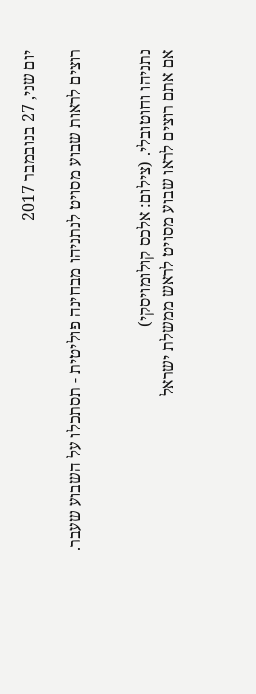יום שני, 27 בנובמבר 2017

רוצים לראות שבוע מסויט לנתניהו מבחינה פוליטית - תסתכלו על השבוע שעבר.


נתניהו וחוטובלי. (צילום: אלכס קולומויסקי)
אם אתם רוצים לראו שבוע מסויט לראש ממשלת ישראל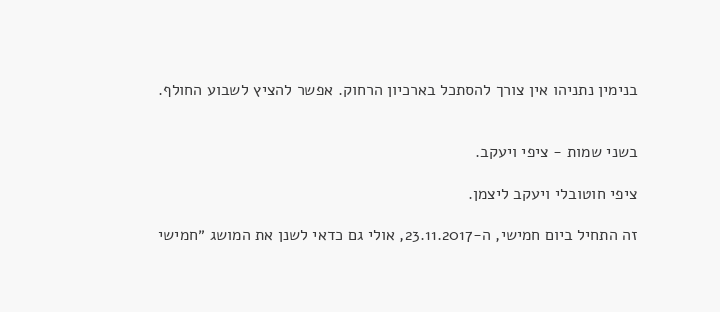בנימין נתניהו אין צורך להסתכל בארכיון הרחוק. אפשר להציץ לשבוע החולף.


בשני שמות - ציפי ויעקב.

ציפי חוטובלי ויעקב ליצמן.

זה התחיל ביום חמישי, ה-23.11.2017, אולי גם כדאי לשנן את המושג ״חמישי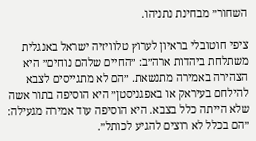השחור״ מבחינת נתניהו.

ציפי חוטובלי בראיון לערוץ טלוויזיה ישראל באנגלית משתלחת ביהדות ארה״ב: ״החיים שלהם נוחים״ היא הצהירה באמירה מתנשאת. ״הם לא מתגייסים לצבא להילחם בעיראק או באפגניסטן״ היא הוסיפה בתור אשה שלא הייתה כלל בצבא. היא הוסיפה עוד אמירה מגעילה: ״הם בכלל לא רוצים להגיע לכותל״.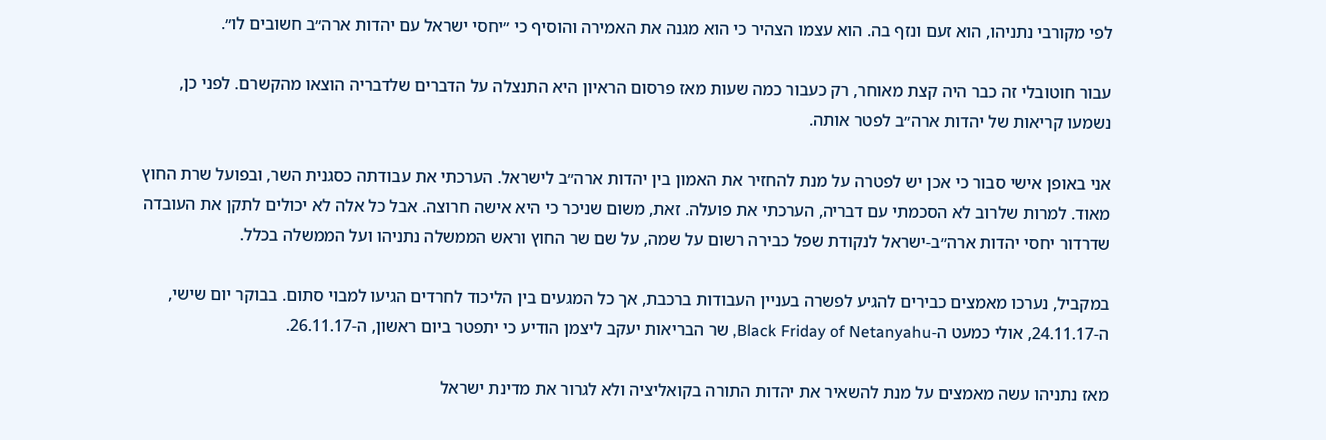לפי מקורבי נתניהו, הוא זעם ונזף בה. הוא עצמו הצהיר כי הוא מגנה את האמירה והוסיף כי ״יחסי ישראל עם יהדות ארה״ב חשובים לו״.

עבור חוטובלי זה כבר היה קצת מאוחר, רק כעבור כמה שעות מאז פרסום הראיון היא התנצלה על הדברים שלדבריה הוצאו מהקשרם. לפני כן, נשמעו קריאות של יהדות ארה״ב לפטר אותה.

אני באופן אישי סבור כי אכן יש לפטרה על מנת להחזיר את האמון בין יהדות ארה״ב לישראל. הערכתי את עבודתה כסגנית השר, ובפועל שרת החוץ מאוד. למרות שלרוב לא הסכמתי עם דבריה, הערכתי את פועלה. זאת, משום שניכר כי היא אישה חרוצה. אבל כל אלה לא יכולים לתקן את העובדה שדרדור יחסי יהדות ארה״ב-ישראל לנקודת שפל כבירה רשום על שמה, על שם שר החוץ וראש הממשלה נתניהו ועל הממשלה בכלל.

במקביל, נערכו מאמצים כבירים להגיע לפשרה בעניין העבודות ברכבת, אך כל המגעים בין הליכוד לחרדים הגיעו למבוי סתום. בבוקר יום שישי, ה-24.11.17, אולי כמעט ה-Black Friday of Netanyahu, שר הבריאות יעקב ליצמן הודיע כי יתפטר ביום ראשון, ה-26.11.17.

מאז נתניהו עשה מאמצים על מנת להשאיר את יהדות התורה בקואליציה ולא לגרור את מדינת ישראל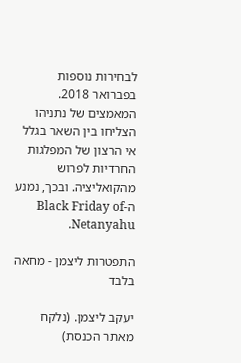לבחירות נוספות בפברואר 2018. המאמצים של נתניהו הצליחו בין השאר בגלל אי הרצון של המפלגות החרדיות לפרוש מהקואליציה. ובכך, נמנע ה-Black Friday of Netanyahu.

התפטרות ליצמן - מחאה בלבד

יעקב ליצמן. (נלקח מאתר הכנסת)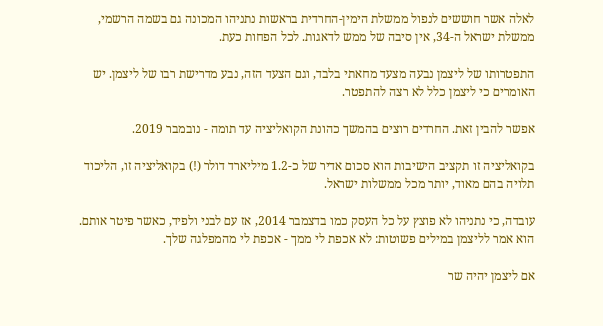לאלה אשר חוששים לנפול ממשלת הימין-החרדית בראשות נתניהו המכונה גם בשמה הרשמי, ממשלת ישראל ה-34, אין סיבה של ממש לדאגות. לכל הפחות כעת.

התפטרותו של ליצמן נבעה מצעד מחאתי בלבד, וגם הצעד הזה, נבע מדרישת רבו של ליצמן. יש האומרים כי ליצמן כלל לא רצה להתפטר.

אפשר להבין זאת. החרדים רוצים בהמשך כהונת הקואליציה עד תומה - נובמבר 2019.

בקואליציה זו תקציב הישיבות הוא סכום אדיר של כ-1.2 מיליארד דולר (!) בקואליציה זו, הליכוד תלויה בהם מאוד, יותר מכל ממשלות ישראל.

עובדה, כי נתניהו לא פוצץ על כל העסק כמו בדצמבר 2014, אז עם לבני ולפיד, כאשר פיטר אותם. הוא אמר לליצמן במילים פשוטות: לא אכפת לי ממך - אכפת לי מהמפלגה שלך.

אם ליצמן יהיה שר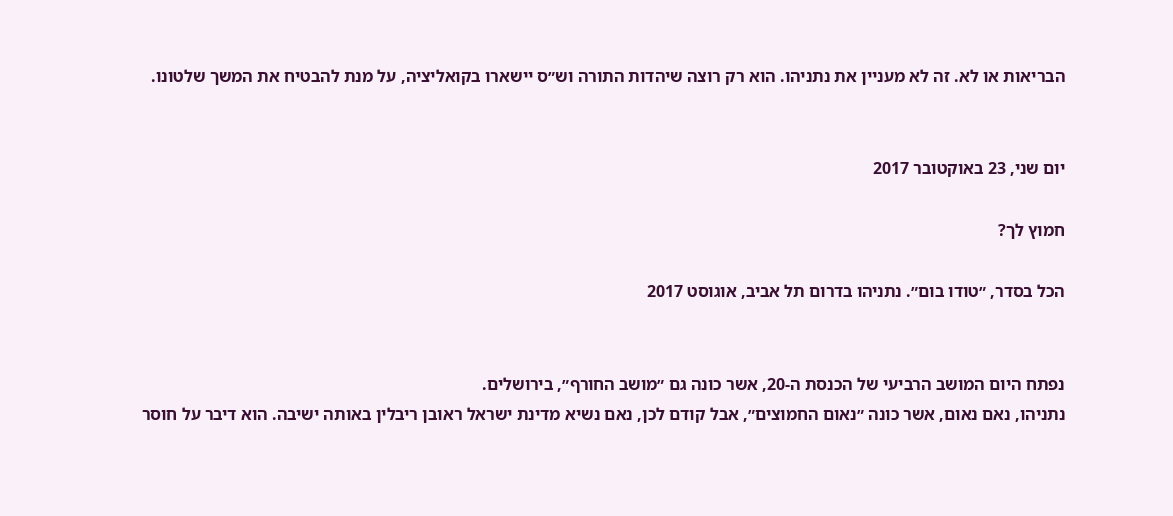הבריאות או לא. זה לא מעניין את נתניהו. הוא רק רוצה שיהדות התורה וש״ס יישארו בקואליציה, על מנת להבטיח את המשך שלטונו.


יום שני, 23 באוקטובר 2017

חמוץ לך?

הכל בסדר, ״טודו בום״. נתניהו בדרום תל אביב, אוגוסט 2017


נפתח היום המושב הרביעי של הכנסת ה-20, אשר כונה גם ״מושב החורף״, בירושלים.
נתניהו, נאם נאום, אשר כונה ״נאום החמוצים״, אבל קודם לכן, נאם נשיא מדינת ישראל ראובן ריבלין באותה ישיבה. הוא דיבר על חוסר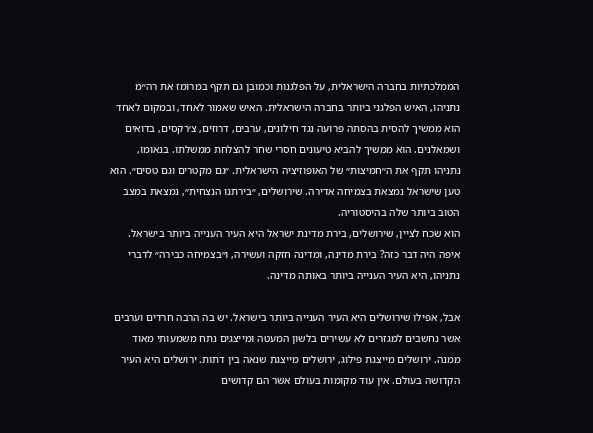הממלכתיות בחברה הישראלית, על הפלגנות וכמובן גם תקף במרומז את רה״מ נתניהו, האיש הפלגני ביותר בחברה הישראלית. האיש שאמור לאחד, ובמקום לאחד הוא ממשיך להסית בהסתה פרועה נגד חילונים, ערבים, דרוזים, צ׳רקסים, בדואים ושמאלנים. הוא ממשיך להביא טיעונים חסרי שחר להצלחת ממשלתו. בנאומו, נתניהו תקף את ה״חמיצות״ של האופוזיציה הישראלית. ״גם מקטרים וגם טסים״. הוא טען שישראל נמצאת בצמיחה אדירה. שירושלים, ״בירתנו הנצחית״, נמצאת במצב הטוב ביותר שלה בהיסטוריה.
הוא שכח לציין, שירושלים, בירת מדינת ישראל היא העיר הענייה ביותר בישראל.
איפה היה דבר כזה? בירת מדינה, ומדינה חזקה ועשירה, ו״בצמיחה כבירה״ לדברי נתניהו, היא העיר הענייה ביותר באותה מדינה.

אבל, אפילו שירושלים היא העיר הענייה ביותר בישראל. יש בה הרבה חרדים וערבים אשר נחשבים למגזרים לא עשירים בלשון המעטה ומייצגים נתח משמעותי מאוד ממנה. ירושלים מייצגת פילוג, ירושלים מייצגת שנאה בין דתות. ירושלים היא העיר הקדושה בעולם. אין עוד מקומות בעולם אשר הם קדושים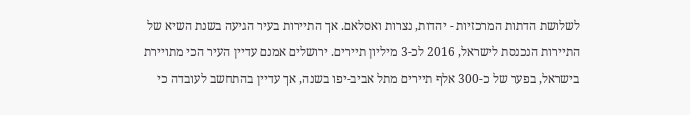לשלושת הדתות המרכזיות - יהדות, נצרות ואסלאם. אך התיירות בעיר הגיעה בשנת השיא של התיירות הנכנסת לישראל, 2016 לכ-3 מיליון תיירים. ירושלים אמנם עדיין העיר הכי מתויירת בישראל, בפער של כ-300 אלף תיירים מתל אביב-יפו בשנה, אך עדיין בהתחשב לעובדה כי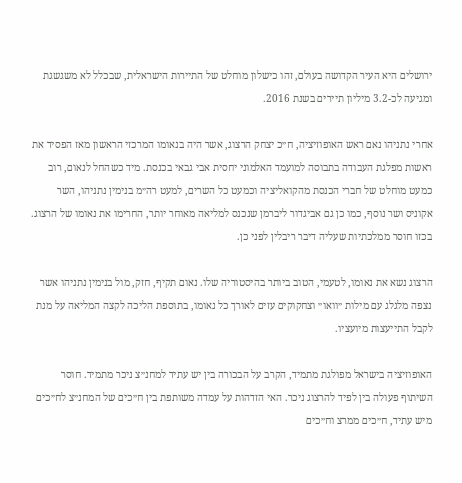ירושלים היא העיר הקדושה בעולם, זהו כישלון מוחלט של התיירות הישראלית, שבכלל לא משגשגת ומגיעה לכ-3.2 מיליון תיירים בשנת 2016.

אחרי נתניהו נאם ראש האופוזיציה, ח״כ יצחק הרצוג, אשר היה בנאומו המרכזי הראשון מאז הפסיד את ראשות מפלגת העבודה בתבוסה למועמד האלמוני יחסית אבי גבאי בכנסת. מיד כשהחל לנאום, רוב כמעט מוחלט של חברי הכנסת מהקואליציה וכמעט כל השרים, למעט רה״מ בנימין נתניהו, השר אקוניס ושר נוסף, כמו כן גם אביגדור ליברמן שנכנס למליאה מאוחר יותר, החרימו את נאומו של הרצוג. בכזו חוסר ממלכתיות שעליה דיבר ריבלין לפני כן.

הרצוג נשא את נאומו, לטעמי, הטוב ביותר בהיסטוריה שלו. נאום תקיף, חזק, מול בנימין נתניהו אשר נצפה מלגלג עם מילות ״וואו״ וצחקוקים עזים לאורך כל נאומו, בתוספת הליכה לקצה המליאה על מנת לקבל התייעצות מיועציו.

האופוזיציה בישראל מפולגת מתמיד, הקרב על הבכורה בין יש עתיד למחנ״צ ניכר מתמיד. חוסר השיתוף פעולה בין לפיד להרצוג ניכר. האי הזדהות על עמדה משותפת בין ח״כים של המחנ״צ לח״כים מיש עתיד, ח״כים ממרצ וח״כים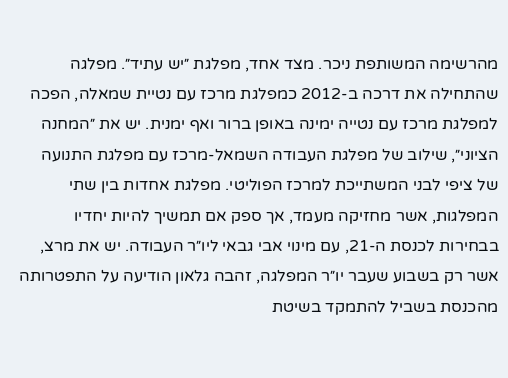מהרשימה המשותפת ניכר. מצד אחד, מפלגת ״יש עתיד״. מפלגה שהתחילה את דרכה ב-2012 כמפלגת מרכז עם נטיית שמאלה, הפכה למפלגת מרכז עם נטייה ימינה באופן ברור ואף ימנית. יש את ״המחנה הציוני״, שילוב של מפלגת העבודה השמאל-מרכז עם מפלגת התנועה של ציפי לבני המשתייכת למרכז הפוליטי. מפלגת אחדות בין שתי המפלגות, אשר מחזיקה מעמד, אך ספק אם תמשיך להיות יחדיו בבחירות לכנסת ה-21, עם מינוי אבי גבאי ליו״ר העבודה. יש את מרצ, אשר רק בשבוע שעבר יו״ר המפלגה, זהבה גלאון הודיעה על התפטרותה מהכנסת בשביל להתמקד בשיטת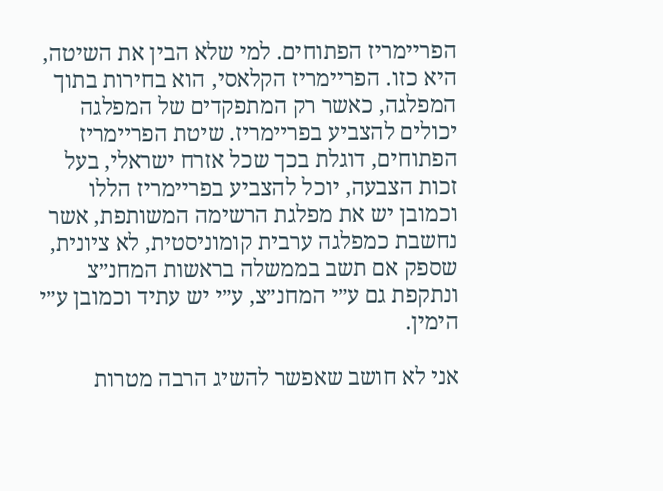הפריימריז הפתוחים. למי שלא הבין את השיטה, היא כזו. הפריימריז הקלאסי, הוא בחירות בתוך המפלגה, כאשר רק המתפקדים של המפלגה יכולים להצביע בפריימריז. שיטת הפריימריז הפתוחים, דוגלת בכך שכל אזרח ישראלי, בעל זכות הצבעה, יוכל להצביע בפריימריז הללו וכמובן יש את מפלגת הרשימה המשותפת, אשר נחשבת כמפלגה ערבית קומוניסטית, לא ציונית, שספק אם תשב בממשלה בראשות המחנ״צ ונתקפת גם ע״י המחנ״צ, ע״י יש עתיד וכמובן ע״י הימין.

אני לא חושב שאפשר להשיג הרבה מטרות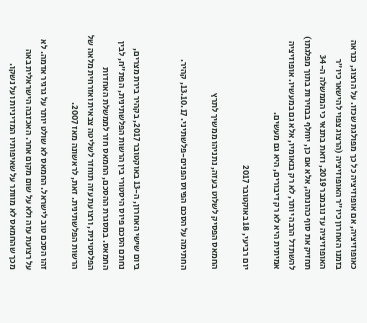כאופוזיציה, אם אופוזיציה כל כך מפולגת שכזו. על הרצוג, כנראה בזמנו האחרון כיו״ר האופוזיציה (הרצוג צפוי להישאר כיו״ר האופוזיציה עד נובמבר 2019, וזאת בתנאי כי הממשלה ה-34 תחזיק את סוף כהונתה, אלא אם כן, יוחלף בבחירות בתוך מפלגתו) להשתדל הרבה יותר, לא רק בנאומיו, אלא גם במעשיו. אופוזיציה אמיתית היא לא רק דיבורים, היא גם מעשים.

יום רביעי, 18 באוקטובר 2017

החמאס הפסיק לשלוט בעזה, נתניהו ממשיך לתרץ

החתימה על הסכם הפיוס הפנים-פלשתיני. 13.10.17, קהיר.


ביום שישי האחרון, ה-13 באוקטובר 2017, בקהיר בירת מצרים, נחתם הסכם פיוס היסטורי בין הרשות הפלשתינית, הפת״ח, לבין החמאס. במסגרת ההסכם, החמאס חזר לממשלת האחדות הפלסטינית, ורצועת עזה תוחזר לשליטה צבאית ואזרחית מלאה של הרשות הפלשתינית. זאת, לראשונה מאז 2007.

זהו הסכם טוב לישראל. החמאס לא שולט יותר על גרגיר אדמה. לא על רצועת עזה ולא על שום מקום אחר. האכזבה הישראלית באה מכך שהחמאס לא מוותר על שאיפותיו המדיניות ועל נשקו.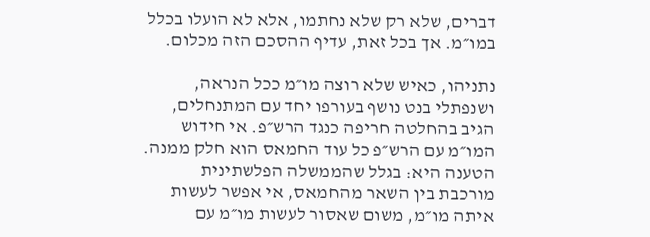דברים, שלא רק שלא נחתמו, אלא לא הועלו בכלל במו״מ. אך בכל זאת, עדיף ההסכם הזה מכלום.

נתניהו, כאיש שלא רוצה מו״מ ככל הנראה, ושנפתלי בנט נושף בעורפו יחד עם המתנחלים, הגיב בהחלטה חריפה כנגד הרש״פ. אי חידוש המו״מ עם הרש״פ כל עוד החמאס הוא חלק ממנה. הטענה היא: בגלל שהממשלה הפלשתינית מורכבת בין השאר מהחמאס, אי אפשר לעשות איתה מו״מ, משום שאסור לעשות מו״מ עם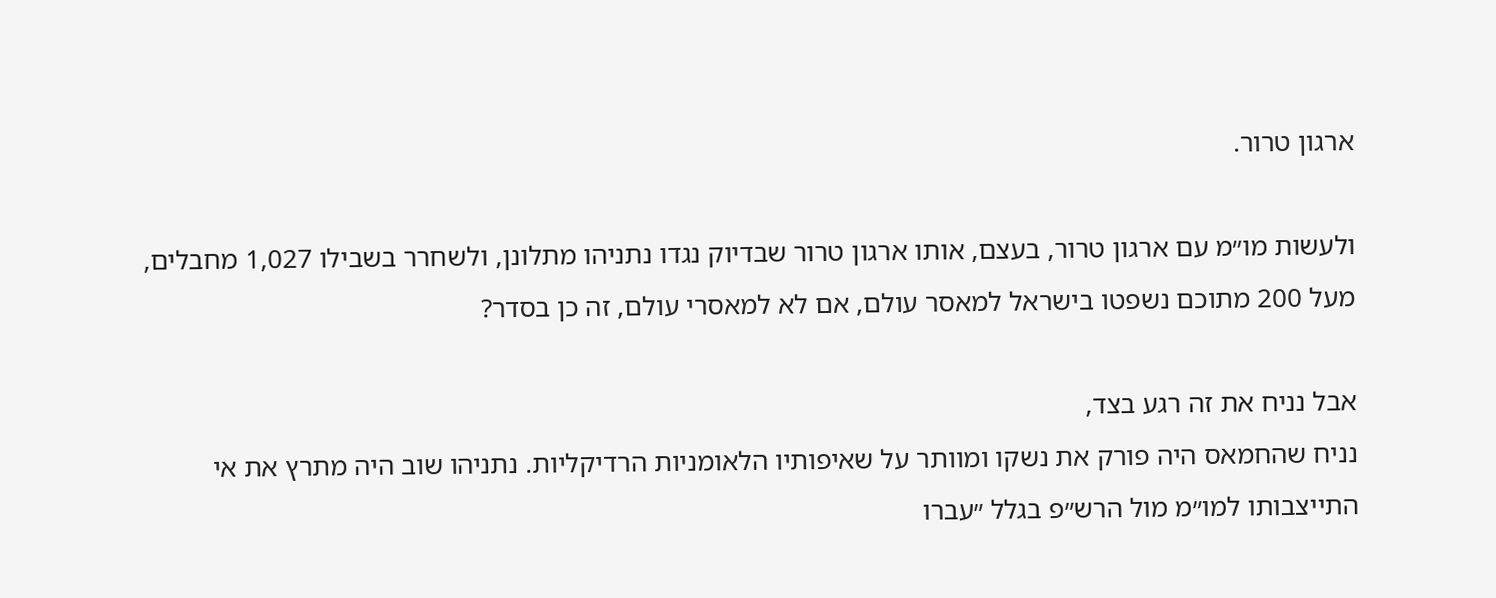ארגון טרור.

ולעשות מו״מ עם ארגון טרור, בעצם, אותו ארגון טרור שבדיוק נגדו נתניהו מתלונן, ולשחרר בשבילו 1,027 מחבלים, מעל 200 מתוכם נשפטו בישראל למאסר עולם, אם לא למאסרי עולם, זה כן בסדר?

אבל נניח את זה רגע בצד,
נניח שהחמאס היה פורק את נשקו ומוותר על שאיפותיו הלאומניות הרדיקליות. נתניהו שוב היה מתרץ את אי התייצבותו למו״מ מול הרש״פ בגלל ״עברו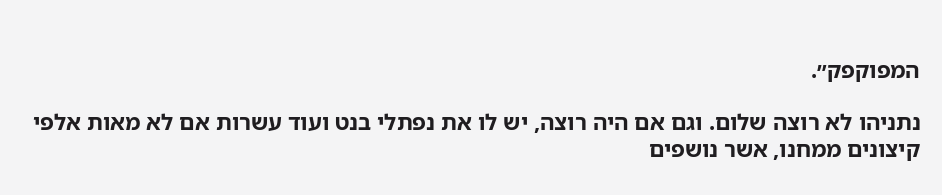המפוקפק״.

נתניהו לא רוצה שלום. וגם אם היה רוצה, יש לו את נפתלי בנט ועוד עשרות אם לא מאות אלפי קיצונים ממחנו, אשר נושפים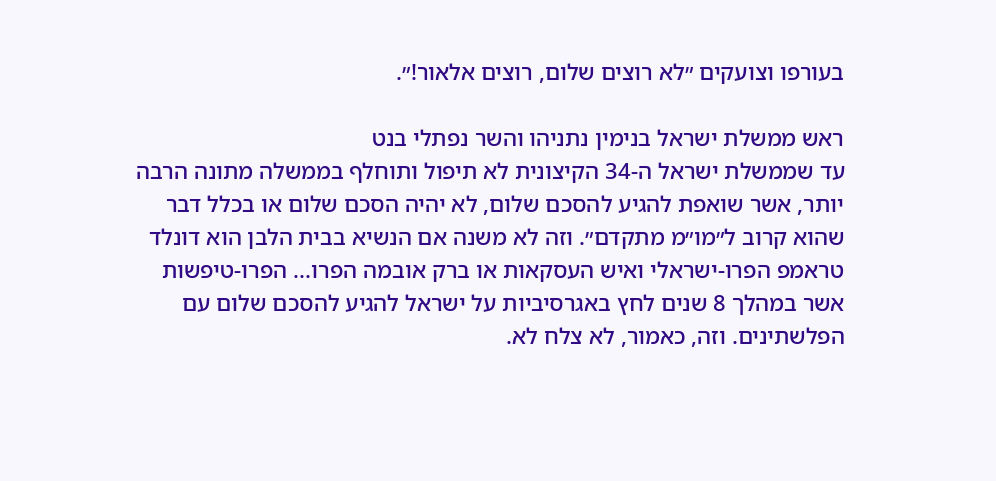בעורפו וצועקים ״לא רוצים שלום, רוצים אלאור!״.

ראש ממשלת ישראל בנימין נתניהו והשר נפתלי בנט
עד שממשלת ישראל ה-34 הקיצונית לא תיפול ותוחלף בממשלה מתונה הרבה יותר, אשר שואפת להגיע להסכם שלום, לא יהיה הסכם שלום או בכלל דבר שהוא קרוב ל״מו״מ מתקדם״. וזה לא משנה אם הנשיא בבית הלבן הוא דונלד טראמפ הפרו-ישראלי ואיש העסקאות או ברק אובמה הפרו... הפרו-טיפשות אשר במהלך 8 שנים לחץ באגרסיביות על ישראל להגיע להסכם שלום עם הפלשתינים. וזה, כאמור, לא צלח לא.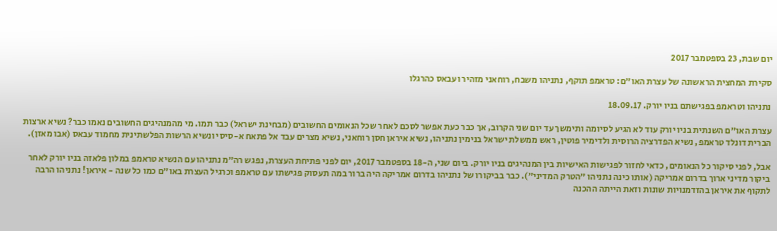יום שבת, 23 בספטמבר 2017

סקירת המחצית הראשונה של עצרת האו״ם: טראמפ תוקף, נתניהו משבח, רוחאני מזהיר ועבאס כהרגלו

נתניהו וטראמפ בפגישתם בניו יורק. 18.09.17

עצרת האו״ם השנתית בניו יורק עוד לא הגיע לסיומה ותימשך עד יום שני הקרוב, אך כבר כעת אפשר לסכם לאחר שכל הנאומים החשובים (מבחינת ישראל) כבר תמו. מי מהמנהיגים החשובים נאמו כבר? נשיא ארצות הברית דונלד טראמפ, נשיא הפדרציה הרוסית ולדימיר פוטין, ראש ממשלת ישראל בנימין נתניהו, נשיא איראן חסן רוחאני, נשיא מצרים עבד אל פתאח א-סיסי ונשיא הרשות הפלשתינית מחמוד עבאס (אבו מאזן).

אבל, לפני סיקור כל הנאומים, כדאי לחזור לפגישות האישיות בין המנהיגים בניו יורק. ביום שני, ה-18 בספטמבר 2017, יום לפני פתיחת העצרת, נפגש רה״מ נתניהו עם הנשיא טראמפ במלון פלאזה בניו יורק לאחר ביקור מדיני ארוך בדרום אמריקה (אותו כינה נתניהו ״הטרק המדיני״). כבר בביקורו של נתניהו בדרום אמריקה היה ברור במה תעסוק פגישתו עם טראמפ וכרגיל העצרת באו״ם כמו כל שנה - איראן! נתניהו הרבה לתקוף את איראן בהזדמנויות שונות וזאת הייתה ההכנה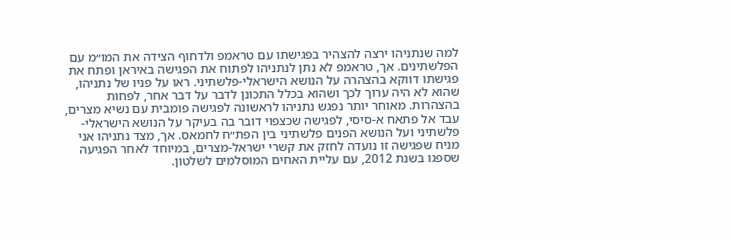למה שנתניהו ירצה להצהיר בפגישתו עם טראמפ ולדחוף הצידה את המו״מ עם הפלשתינים. אך, טראמפ לא נתן לנתניהו לפתוח את הפגישה באיראן ופתח את פגישתו דווקא בהצהרה על הנושא הישראלי-פלשתיני. ראו על פניו של נתניהו, שהוא לא היה ערוך לכך ושהוא בכלל התכונן לדבר על דבר אחר, לפחות בהצהרות. מאוחר יותר נפגש נתניהו לראשונה לפגישה פומבית עם נשיא מצרים, עבד אל פתאח א-סיסי, לפגישה שכצפוי דובר בה בעיקר על הנושא הישראלי-פלשתיני ועל הנושא הפנים פלשתיני בין הפת״ח לחמאס. אך, מצד נתניהו אני מניח שפגישה זו נועדה לחזק את קשרי ישראל-מצרים, במיוחד לאחר הפגיעה שספגו בשנת 2012, עם עליית האחים המוסלמים לשלטון.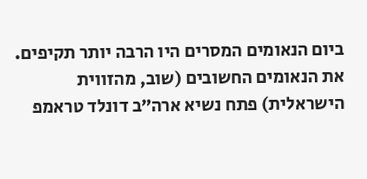ביום הנאומים המסרים היו הרבה יותר תקיפים. את הנאומים החשובים (שוב, מהזווית הישראלית) פתח נשיא ארה״ב דונלד טראמפ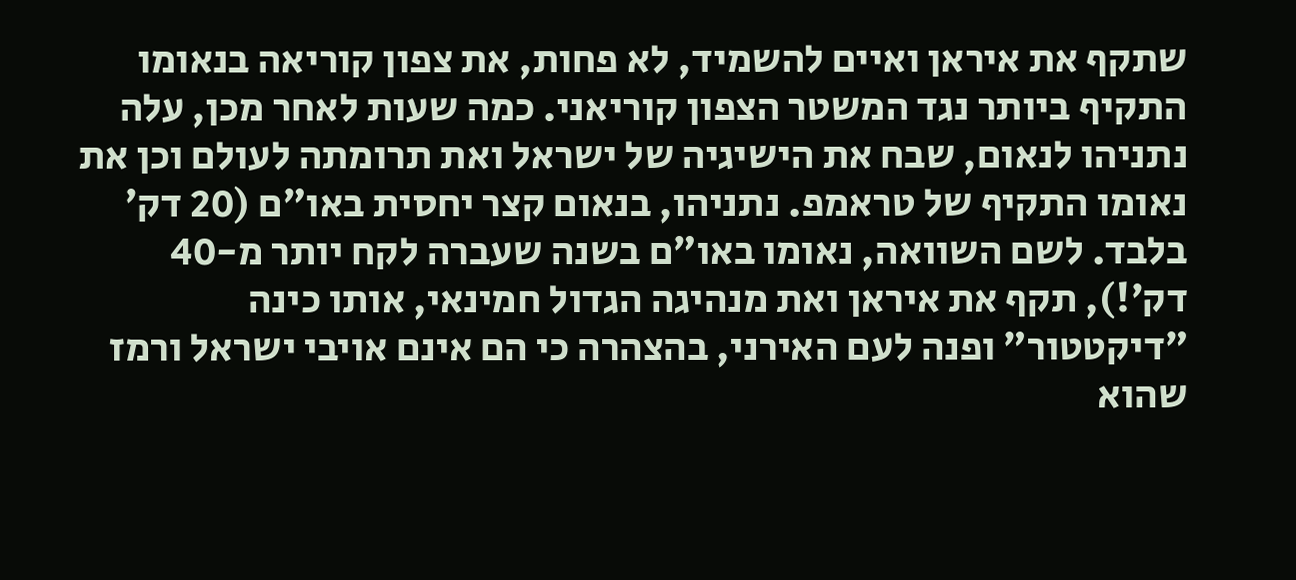שתקף את איראן ואיים להשמיד, לא פחות, את צפון קוריאה בנאומו התקיף ביותר נגד המשטר הצפון קוריאני. כמה שעות לאחר מכן, עלה נתניהו לנאום, שבח את הישיגיה של ישראל ואת תרומתה לעולם וכן את נאומו התקיף של טראמפ. נתניהו, בנאום קצר יחסית באו״ם (20 דק׳ בלבד. לשם השוואה, נאומו באו״ם בשנה שעברה לקח יותר מ-40 דק׳!), תקף את איראן ואת מנהיגה הגדול חמינאי, אותו כינה ״דיקטטור״ ופנה לעם האירני, בהצהרה כי הם אינם אויבי ישראל ורמז שהוא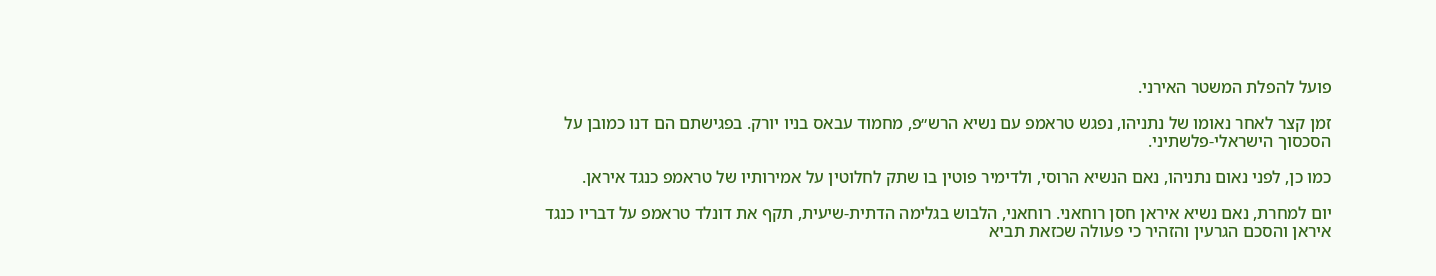פועל להפלת המשטר האירני.

זמן קצר לאחר נאומו של נתניהו, נפגש טראמפ עם נשיא הרש״פ, מחמוד עבאס בניו יורק. בפגישתם הם דנו כמובן על הסכסוך הישראלי-פלשתיני.

כמו כן, לפני נאום נתניהו, נאם הנשיא הרוסי, ולדימיר פוטין בו שתק לחלוטין על אמירותיו של טראמפ כנגד איראן.

יום למחרת, נאם נשיא איראן חסן רוחאני. רוחאני, הלבוש בגלימה הדתית-שיעית, תקף את דונלד טראמפ על דבריו כנגד איראן והסכם הגרעין והזהיר כי פעולה שכזאת תביא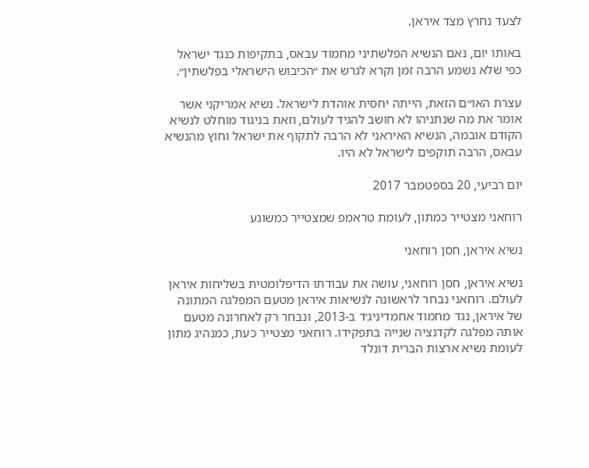לצעד נחרץ מצד איראן.

באותו יום, נאם הנשיא הפלשתיני מחמוד עבאס, בתקיפות כנגד ישראל כפי שלא נשמע הרבה זמן וקרא לגרש את ״הכיבוש הישראלי בפלשתין״.

עצרת האו״ם הזאת, הייתה יחסית אוהדת לישראל. נשיא אמריקני אשר אומר את מה שנתניהו לא חושב להגיד לעולם, וזאת בניגוד מוחלט לנשיא הקודם אובמה, הנשיא האיראני לא הרבה לתקוף את ישראל וחוץ מהנשיא עבאס, הרבה תוקפים לישראל לא היו.

יום רביעי, 20 בספטמבר 2017

רוחאני מצטייר כמתון, לעומת טראמפ שמצטייר כמשוגע

נשיא איראן, חסן רוחאני

נשיא איראן, חסן רוחאני, עושה את עבודתו הדיפלומטית בשליחות איראן לעולם. רוחאני נבחר לראשונה לנשיאות איראן מטעם המפלגה המתונה של איראן, נגד מחמוד אחמדיניג׳ד ב-2013, ונבחר רק לאחרונה מטעם אותה מפלגה לקדנציה שנייה בתפקידו. רוחאני מצטייר כעת, כמנהיג מתון לעומת נשיא ארצות הברית דונלד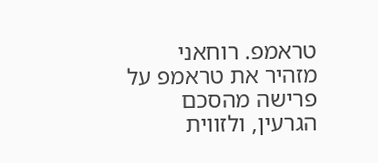טראמפ. רוחאני מזהיר את טראמפ על פרישה מהסכם הגרעין, ולזווית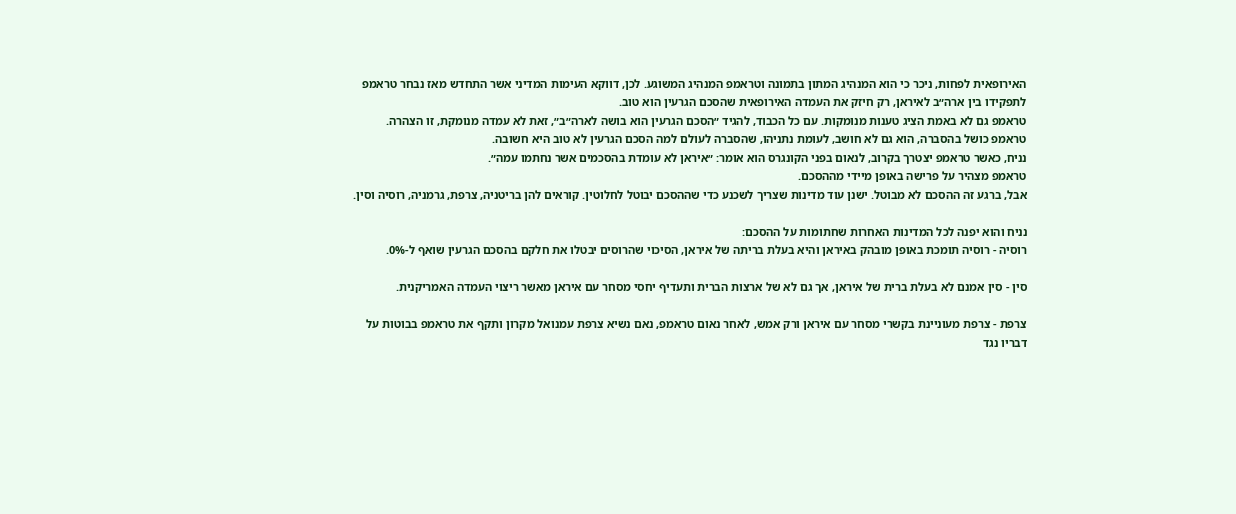האירופאית לפחות, ניכר כי הוא המנהיג המתון בתמונה וטראמפ המנהיג המשוגע. לכן, דווקא העימות המדיני אשר התחדש מאז נבחר טראמפ לתפקידו בין ארה״ב לאיראן, רק חיזק את העמדה האירופאית שהסכם הגרעין הוא טוב.
טראמפ גם לא באמת הציג טענות מנומקות. עם כל הכבוד, להגיד ״הסכם הגרעין הוא בושה לארה״ב״, זאת לא עמדה מנומקת, זו הצהרה.
טראמפ כושל בהסברה, הוא גם לא חושב, לעומת נתניהו, שהסברה לעולם למה הסכם הגרעין לא טוב היא חשובה.
נניח, כאשר טראמפ יצטרך בקרוב, לנאום בפני הקונגרס הוא אומר: ״איראן לא עומדת בהסכמים אשר נחתמו עמה״.
טראמפ מצהיר על פרישה באופן מיידי מההסכם.
אבל, ברגע זה ההסכם לא מבוטל. ישנן עוד מדינות שצריך לשכנע כדי שההסכם יבוטל לחלוטין. קוראים להן בריטניה, צרפת, גרמניה, רוסיה וסין.

נניח והוא יפנה לכל המדינות האחרות שחתומות על ההסכם:
רוסיה - רוסיה תומכת באופן מובהק באיראן והיא בעלת בריתה של איראן, הסיכוי שהרוסים יבטלו את חלקם בהסכם הגרעין שואף ל-0%.

סין - סין אמנם לא בעלת ברית של איראן, אך גם לא של ארצות הברית ותעדיף יחסי מסחר עם איראן מאשר ריצוי העמדה האמריקנית.

צרפת - צרפת מעוניינת בקשרי מסחר עם איראן ורק אמש, לאחר נאום טראמפ, נאם נשיא צרפת עמנואל מקרון ותקף את טראמפ בבוטות על דבריו נגד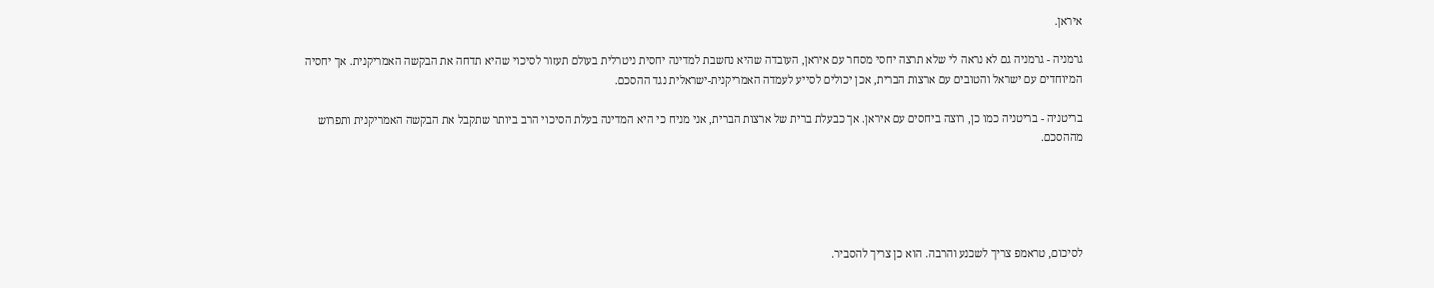איראן.

גרמניה - גרמניה גם לא נראה לי שלא תרצה יחסי מסחר עם איראן, העובדה שהיא נחשבת למדינה יחסית ניטרלית בעולם תעזור לסיכוי שהיא תדחה את הבקשה האמריקנית. אך יחסיה המיוחדים עם ישראל והטובים עם ארצות הברית, אכן יכולים לסייע לעמדה האמריקנית-ישראלית נגד ההסכם.

בריטניה - בריטניה כמו כן, רוצה ביחסים עם איראן. אך כבעלת ברית של ארצות הברית, אני מניח כי היא המדינה בעלת הסיכוי הרב ביותר שתקבל את הבקשה האמריקנית ותפרוש מההסכם.





לסיכום, טראמפ צריך לשכנע והרבה. הוא כן צריך להסביר.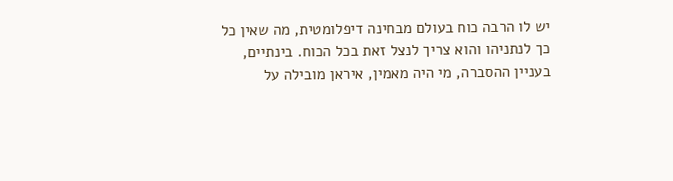יש לו הרבה כוח בעולם מבחינה דיפלומטית, מה שאין כל כך לנתניהו והוא צריך לנצל זאת בכל הכוח. בינתיים, בעניין ההסברה, מי היה מאמין, איראן מובילה על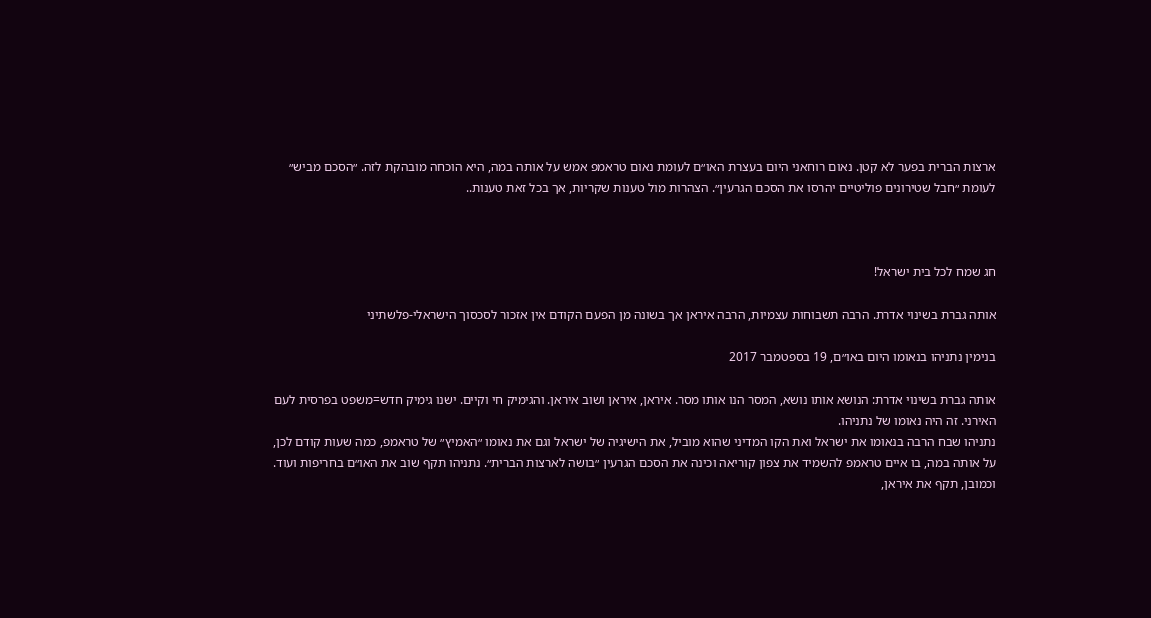ארצות הברית בפער לא קטן. נאום רוחאני היום בעצרת האו״ם לעומת נאום טראמפ אמש על אותה במה, היא הוכחה מובהקת לזה. ״הסכם מביש״ לעומת ״חבל שטירונים פוליטיים יהרסו את הסכם הגרעין״. הצהרות מול טענות שקריות, אך בכל זאת טענות..



חג שמח לכל בית ישראל!

אותה גברת בשינוי אדרת. הרבה תשבוחות עצמיות, הרבה איראן אך בשונה מן הפעם הקודם אין אזכור לסכסוך הישראלי-פלשתיני

בנימין נתניהו בנאומו היום באו״ם, 19 בספטמבר 2017

אותה גברת בשינוי אדרת: הנושא אותו נושא, המסר הנו אותו מסר. איראן, איראן ושוב איראן. והגימיק חי וקיים. ישנו גימיק חדש=משפט בפרסית לעם האירני. זה היה נאומו של נתניהו.
נתניהו שבח הרבה בנאומו את ישראל ואת הקו המדיני שהוא מוביל, את הישיגיה של ישראל וגם את נאומו ״האמיץ״ של טראמפ, כמה שעות קודם לכן, על אותה במה, בו איים טראמפ להשמיד את צפון קוריאה וכינה את הסכם הגרעין ״בושה לארצות הברית״. נתניהו תקף שוב את האו״ם בחריפות ועוד. וכמובן, תקף את איראן,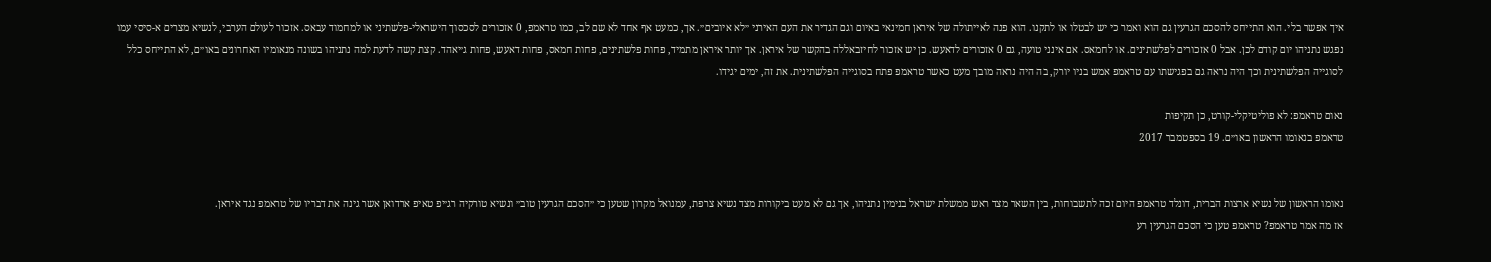איך אפשר בלי. הוא התייחס להסכם הגרעין גם הוא ואמר כי יש לבטלו או לתקנו. הוא פנה לאייתולה של איראן חמינאי באיום וגם הגדיר את העם האירני ״לא איובים״. אך, כמעט אף אחד לא שם לב, כמו טראמפ, 0 אזכורים לסכסוך הישראלי-פלשתיני או למחמוד עבאס. אזכור לעולם הערבי, לנשיא מצרים א-סיסי עמו נפגש נתניהו יום קודם לכן. אבל 0 אזכורים לפלשתינים. או לחמאס. אם אינני טועה, גם 0 אזכורים לדאעש. כן יש אזכור לחיזבאללה בהקשר של איראן. אך יותר איראן מתמיד, פחות פלשתינים, פחות חמאס, פחות דאעש, פחות ג׳יאהד. קצת קשה לדעת למה נתניהו בשונה מנאומיו האחרונים באו״ם, לא התייחס כלל לסוגייה הפלשתינית וכך היה נראה גם בפגישתו עם טראמפ אמש בניו יורק, בה היה נראה מובך מעט כאשר טראמפ פתח בסוגייה הפלשתינית. את זה, ימים יגידו.

נאום טראמפ: לא פוליטיקלי-קורט, כן תקיפות
טראמפ בנאומו הראשון באו״ם. 19 בספטמבר 2017


נאומו הראשון של נשיא ארצות הברית, דונלד טראמפ היום זכה לתשבוחות, בין השאר מצד ראש ממשלת ישראל בנימין נתניהו, אך גם לא מעט ביקורות מצד נשיא צרפת, עמנואל מקרון שטען כי ״הסכם הגרעין טוב״ ונשיא טורקיה רג׳יפ טאיפ ארדואן אשר גינה את דבריו של טראמפ נגד איראן.
אז מה אמר טראמפ? טראמפ טען כי הסכם הגרעין רע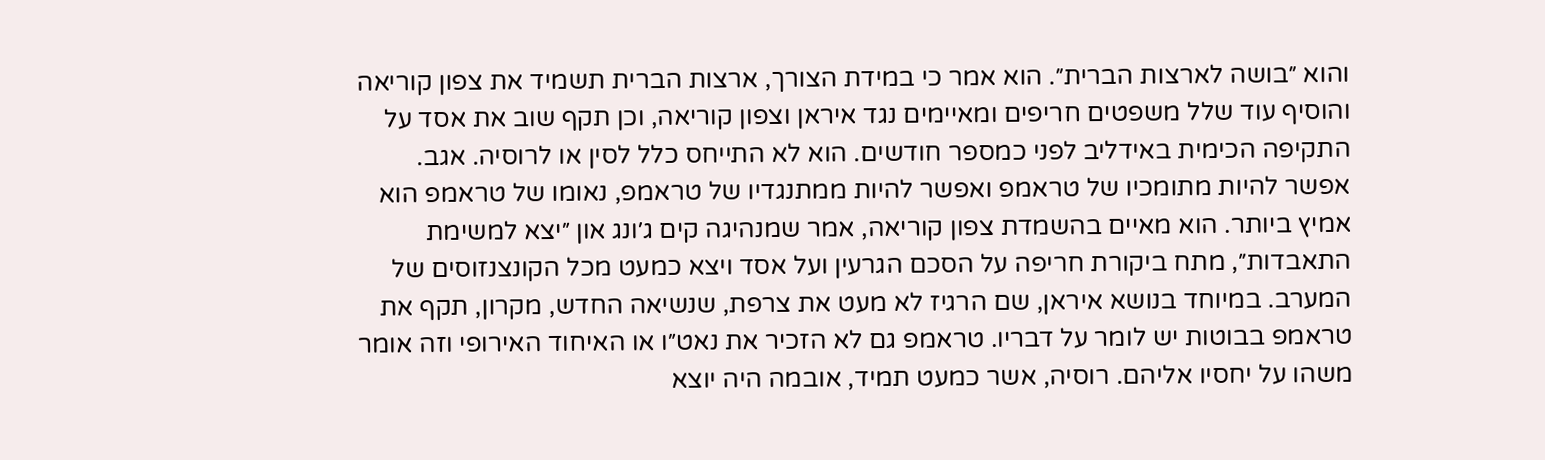והוא ״בושה לארצות הברית״. הוא אמר כי במידת הצורך, ארצות הברית תשמיד את צפון קוריאה והוסיף עוד שלל משפטים חריפים ומאיימים נגד איראן וצפון קוריאה, וכן תקף שוב את אסד על התקיפה הכימית באידליב לפני כמספר חודשים. הוא לא התייחס כלל לסין או לרוסיה. אגב.
אפשר להיות מתומכיו של טראמפ ואפשר להיות ממתנגדיו של טראמפ, נאומו של טראמפ הוא אמיץ ביותר. הוא מאיים בהשמדת צפון קוריאה, אמר שמנהיגה קים ג׳ונג און ״יצא למשימת התאבדות״, מתח ביקורת חריפה על הסכם הגרעין ועל אסד ויצא כמעט מכל הקונצנזוסים של המערב. במיוחד בנושא איראן, שם הרגיז לא מעט את צרפת, שנשיאה החדש, מקרון, תקף את טראמפ בבוטות יש לומר על דבריו. טראמפ גם לא הזכיר את נאט״ו או האיחוד האירופי וזה אומר משהו על יחסיו אליהם. רוסיה, אשר כמעט תמיד, אובמה היה יוצא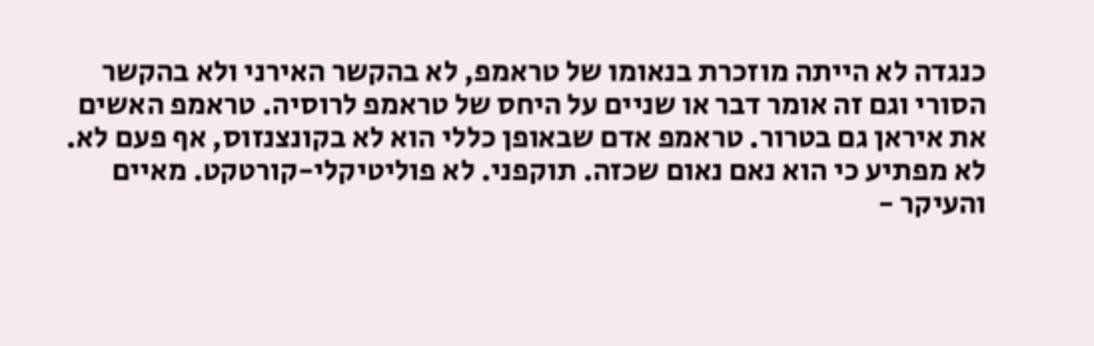כנגדה לא הייתה מוזכרת בנאומו של טראמפ, לא בהקשר האירני ולא בהקשר הסורי וגם זה אומר דבר או שניים על היחס של טראמפ לרוסיה. טראמפ האשים את איראן גם בטרור. טראמפ אדם שבאופן כללי הוא לא בקונצנזוס, אף פעם לא. לא מפתיע כי הוא נאם נאום שכזה. תוקפני. לא פוליטיקלי-קורטקט. מאיים והעיקר -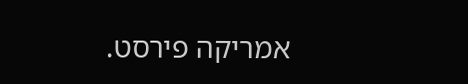אמריקה פירסט.